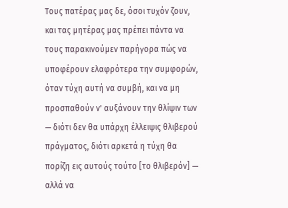Τους πατέρας μας δε, όσοι τυχόν ζουν, και τας μητέρας μας πρέπει πάντα να τους παρακινούμεν παρήγορα πώς να υποφέρουν ελαφρότερα την συμφορών, όταν τύχη αυτή να συμβή, και να μη προσπαθούν ν' αυξάνουν την θλίψιν των — διότι δεν θα υπάρχη έλλειψις θλιβερού πράγματος, διότι αρκετά η τύχη θα πορίζη εις αυτούς τούτο [το θλιβερόν] — αλλά να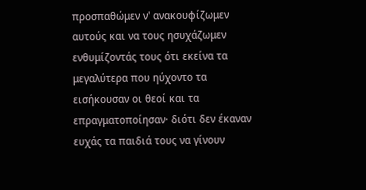προσπαθώμεν ν' ανακουφίζωμεν αυτούς και να τους ησυχάζωμεν ενθυμίζοντάς τους ότι εκείνα τα μεγαλύτερα που ηύχοντο τα εισήκουσαν οι θεοί και τα επραγματοποίησαν· διότι δεν έκαναν ευχάς τα παιδιά τους να γίνουν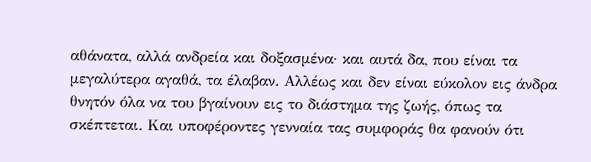αθάνατα, αλλά ανδρεία και δοξασμένα· και αυτά δα, που είναι τα μεγαλύτερα αγαθά, τα έλαβαν. Αλλέως και δεν είναι εύκολον εις άνδρα θνητόν όλα να του βγαίνουν εις το διάστημα της ζωής, όπως τα σκέπτεται. Και υποφέροντες γενναία τας συμφοράς θα φανούν ότι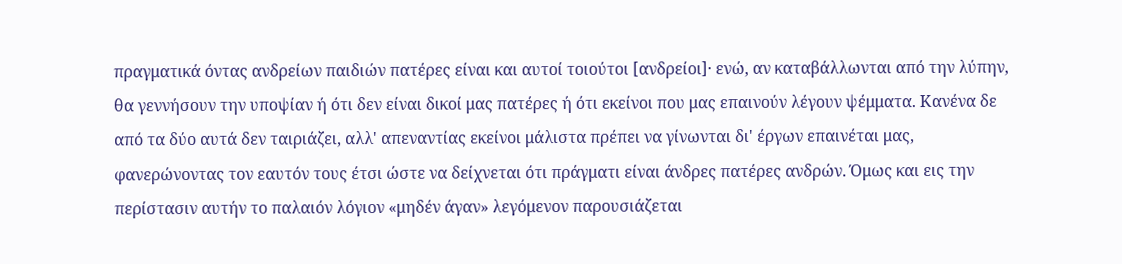πραγματικά όντας ανδρείων παιδιών πατέρες είναι και αυτοί τοιούτοι [ανδρείοι]· ενώ, αν καταβάλλωνται από την λύπην, θα γεννήσουν την υποψίαν ή ότι δεν είναι δικοί μας πατέρες ή ότι εκείνοι που μας επαινούν λέγουν ψέμματα. Κανένα δε από τα δύο αυτά δεν ταιριάζει, αλλ' απεναντίας εκείνοι μάλιστα πρέπει να γίνωνται δι' έργων επαινέται μας, φανερώνοντας τον εαυτόν τους έτσι ώστε να δείχνεται ότι πράγματι είναι άνδρες πατέρες ανδρών. Όμως και εις την περίστασιν αυτήν το παλαιόν λόγιον «μηδέν άγαν» λεγόμενον παρουσιάζεται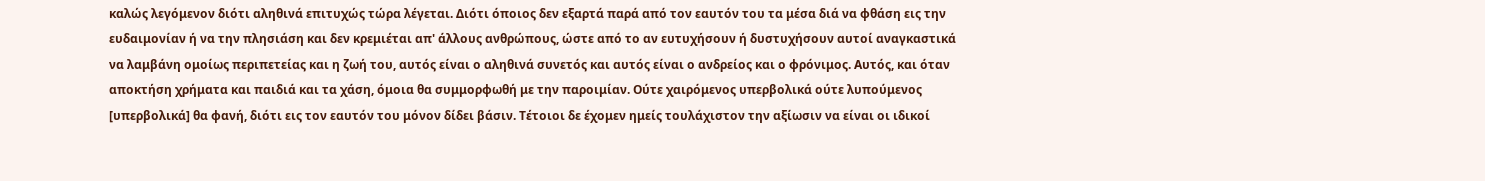καλώς λεγόμενον διότι αληθινά επιτυχώς τώρα λέγεται. Διότι όποιος δεν εξαρτά παρά από τον εαυτόν του τα μέσα διά να φθάση εις την ευδαιμονίαν ή να την πλησιάση και δεν κρεμιέται απ' άλλους ανθρώπους, ώστε από το αν ευτυχήσουν ή δυστυχήσουν αυτοί αναγκαστικά να λαμβάνη ομοίως περιπετείας και η ζωή του, αυτός είναι ο αληθινά συνετός και αυτός είναι ο ανδρείος και ο φρόνιμος. Αυτός, και όταν αποκτήση χρήματα και παιδιά και τα χάση, όμοια θα συμμορφωθή με την παροιμίαν. Ούτε χαιρόμενος υπερβολικά ούτε λυπούμενος [υπερβολικά] θα φανή, διότι εις τον εαυτόν του μόνον δίδει βάσιν. Τέτοιοι δε έχομεν ημείς τουλάχιστον την αξίωσιν να είναι οι ιδικοί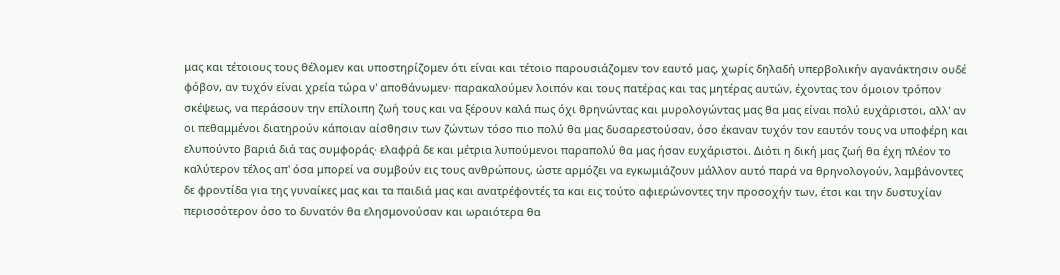μας και τέτοιους τους θέλομεν και υποστηρίζομεν ότι είναι και τέτοιο παρουσιάζομεν τον εαυτό μας, χωρίς δηλαδή υπερβολικήν αγανάκτησιν ουδέ φόβον, αν τυχόν είναι χρεία τώρα ν' αποθάνωμεν· παρακαλούμεν λοιπόν και τους πατέρας και τας μητέρας αυτών, έχοντας τον όμοιον τρόπον σκέψεως, να περάσουν την επίλοιπη ζωή τους και να ξέρουν καλά πως όχι θρηνώντας και μυρολογώντας μας θα μας είναι πολύ ευχάριστοι, αλλ' αν οι πεθαμμένοι διατηρούν κάποιαν αίσθησιν των ζώντων τόσο πιο πολύ θα μας δυσαρεστούσαν, όσο έκαναν τυχόν τον εαυτόν τους να υποφέρη και ελυπούντο βαριά διά τας συμφοράς· ελαφρά δε και μέτρια λυπούμενοι παραπολύ θα μας ήσαν ευχάριστοι. Διότι η δική μας ζωή θα έχη πλέον το καλύτερον τέλος απ' όσα μπορεί να συμβούν εις τους ανθρώπους, ώστε αρμόζει να εγκωμιάζουν μάλλον αυτό παρά να θρηνολογούν, λαμβάνοντες δε φροντίδα για της γυναίκες μας και τα παιδιά μας και ανατρέφοντές τα και εις τούτο αφιερώνοντες την προσοχήν των, έτσι και την δυστυχίαν περισσότερον όσο το δυνατόν θα ελησμονούσαν και ωραιότερα θα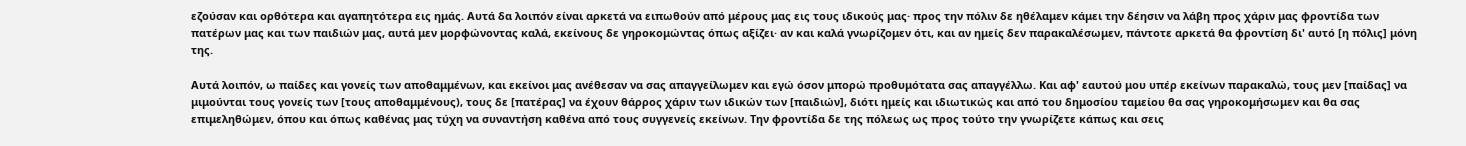εζούσαν και ορθότερα και αγαπητότερα εις ημάς. Αυτά δα λοιπόν είναι αρκετά να ειπωθούν από μέρους μας εις τους ιδικούς μας· προς την πόλιν δε ηθέλαμεν κάμει την δέησιν να λάβη προς χάριν μας φροντίδα των πατέρων μας και των παιδιών μας, αυτά μεν μορφώνοντας καλά, εκείνους δε γηροκομώντας όπως αξίζει· αν και καλά γνωρίζομεν ότι, και αν ημείς δεν παρακαλέσωμεν, πάντοτε αρκετά θα φροντίση δι' αυτό [η πόλις] μόνη της.

Αυτά λοιπόν, ω παίδες και γονείς των αποθαμμένων, και εκείνοι μας ανέθεσαν να σας απαγγείλωμεν και εγώ όσον μπορώ προθυμότατα σας απαγγέλλω. Και αφ' εαυτού μου υπέρ εκείνων παρακαλώ, τους μεν [παίδας] να μιμούνται τους γονείς των [τους αποθαμμένους), τους δε [πατέρας] να έχουν θάρρος χάριν των ιδικών των [παιδιών], διότι ημείς και ιδιωτικώς και από του δημοσίου ταμείου θα σας γηροκομήσωμεν και θα σας επιμεληθώμεν, όπου και όπως καθένας μας τύχη να συναντήση καθένα από τους συγγενείς εκείνων. Την φροντίδα δε της πόλεως ως προς τούτο την γνωρίζετε κάπως και σεις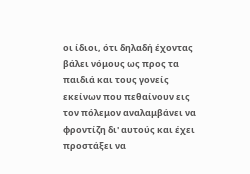οι ίδιοι, ότι δηλαδή έχοντας βάλει νόμους ως προς τα παιδιά και τους γονείς εκείνων που πεθαίνουν εις τον πόλεμον αναλαμβάνει να φροντίζη δι' αυτούς και έχει προστάξει να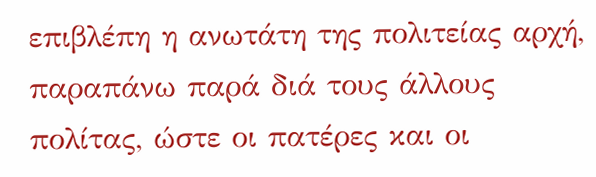επιβλέπη η ανωτάτη της πολιτείας αρχή, παραπάνω παρά διά τους άλλους πολίτας, ώστε οι πατέρες και οι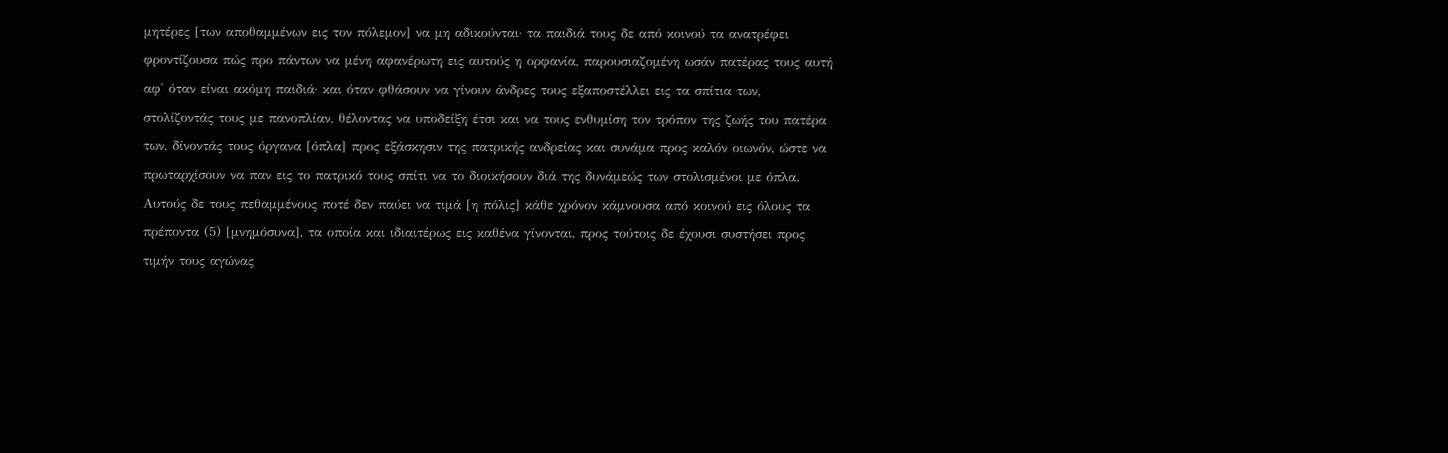μητέρες [των αποθαμμένων εις τον πόλεμον] να μη αδικούνται· τα παιδιά τους δε από κοινού τα ανατρέφει φροντίζουσα πώς προ πάντων να μένη αφανέρωτη εις αυτούς η ορφανία, παρουσιαζομένη ωσάν πατέρας τους αυτή αφ' όταν είναι ακόμη παιδιά· και όταν φθάσουν να γίνουν άνδρες τους εξαποστέλλει εις τα σπίτια των, στολίζοντάς τους με πανοπλίαν, θέλοντας να υποδείξη έτσι και να τους ενθυμίση τον τρόπον της ζωής του πατέρα των, δίνοντάς τους όργανα [όπλα] προς εξάσκησιν της πατρικής ανδρείας και συνάμα προς καλόν οιωνόν, ώστε να πρωταρχίσουν να παν εις το πατρικό τους σπίτι να το διοικήσουν διά της δυνάμεώς των στολισμένοι με όπλα. Αυτούς δε τους πεθαμμένους ποτέ δεν παύει να τιμά [η πόλις] κάθε χρόνον κάμνουσα από κοινού εις όλους τα πρέποντα (5) [μνημόσυνα], τα οποία και ιδιαιτέρως εις καθένα γίνονται, προς τούτοις δε έχουσι συστήσει προς τιμήν τους αγώνας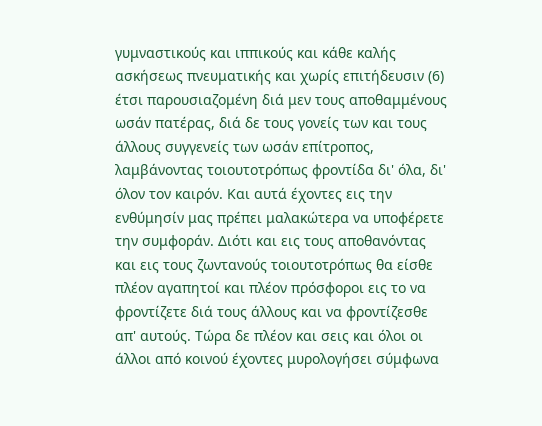γυμναστικούς και ιππικούς και κάθε καλής ασκήσεως πνευματικής και χωρίς επιτήδευσιν (6) έτσι παρουσιαζομένη διά μεν τους αποθαμμένους ωσάν πατέρας, διά δε τους γονείς των και τους άλλους συγγενείς των ωσάν επίτροπος, λαμβάνοντας τοιουτοτρόπως φροντίδα δι' όλα, δι' όλον τον καιρόν. Και αυτά έχοντες εις την ενθύμησίν μας πρέπει μαλακώτερα να υποφέρετε την συμφοράν. Διότι και εις τους αποθανόντας και εις τους ζωντανούς τοιουτοτρόπως θα είσθε πλέον αγαπητοί και πλέον πρόσφοροι εις το να φροντίζετε διά τους άλλους και να φροντίζεσθε απ' αυτούς. Τώρα δε πλέον και σεις και όλοι οι άλλοι από κοινού έχοντες μυρολογήσει σύμφωνα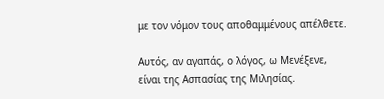με τον νόμον τους αποθαμμένους απέλθετε.

Αυτός, αν αγαπάς, ο λόγος, ω Μενέξενε, είναι της Ασπασίας της Μιλησίας.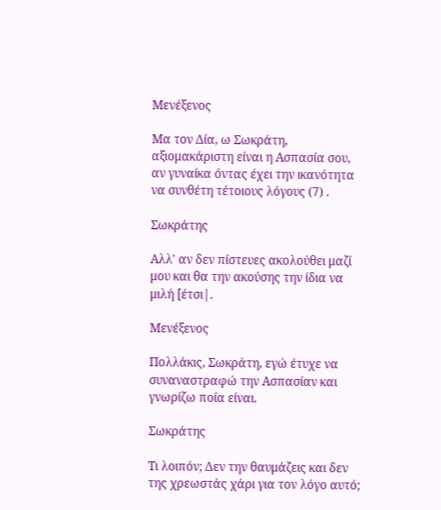Μενέξενος

Μα τον Δία, ω Σωκράτη, αξιομακάριστη είναι η Ασπασία σου, αν γυναίκα όντας έχει την ικανότητα να συνθέτη τέτοιους λόγους (7) .

Σωκράτης

Αλλ' αν δεν πίστευες ακολούθει μαζί μου και θα την ακούσης την ίδια να μιλή [έτσι|.

Μενέξενος

Πολλάκις, Σωκράτη, εγώ έτυχε να συναναστραφώ την Ασπασίαν και γνωρίζω ποία είναι.

Σωκράτης

Τι λοιπόν; Δεν την θαυμάζεις και δεν της χρεωστάς χάρι για τον λόγο αυτό;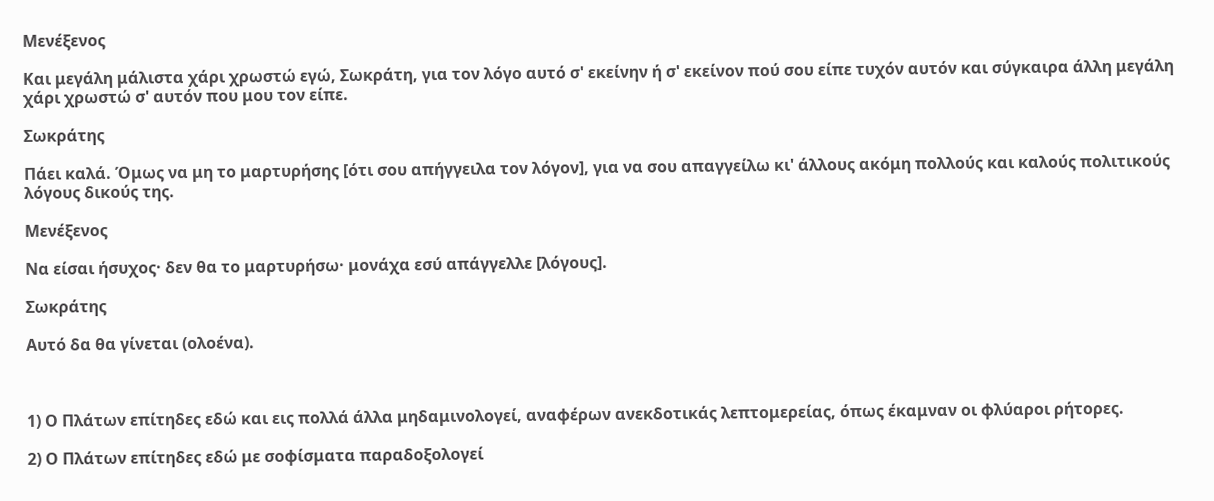Μενέξενος

Και μεγάλη μάλιστα χάρι χρωστώ εγώ, Σωκράτη, για τον λόγο αυτό σ' εκείνην ή σ' εκείνον πού σου είπε τυχόν αυτόν και σύγκαιρα άλλη μεγάλη χάρι χρωστώ σ' αυτόν που μου τον είπε.

Σωκράτης

Πάει καλά. Όμως να μη το μαρτυρήσης [ότι σου απήγγειλα τον λόγον], για να σου απαγγείλω κι' άλλους ακόμη πολλούς και καλούς πολιτικούς λόγους δικούς της.

Μενέξενος

Να είσαι ήσυχος· δεν θα το μαρτυρήσω· μονάχα εσύ απάγγελλε [λόγους].

Σωκράτης

Αυτό δα θα γίνεται (ολοένα).



1) Ο Πλάτων επίτηδες εδώ και εις πολλά άλλα μηδαμινολογεί, αναφέρων ανεκδοτικάς λεπτομερείας, όπως έκαμναν οι φλύαροι ρήτορες.

2) Ο Πλάτων επίτηδες εδώ με σοφίσματα παραδοξολογεί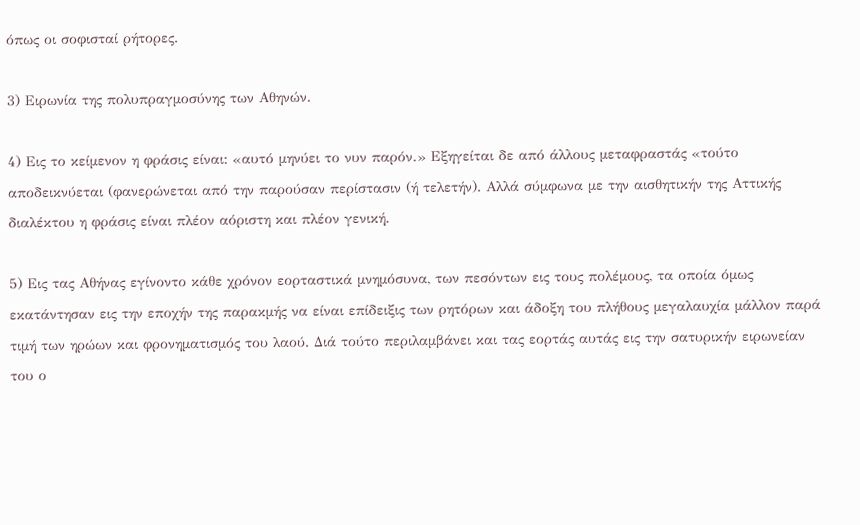όπως οι σοφισταί ρήτορες.

3) Ειρωνία της πολυπραγμοσύνης των Αθηνών.

4) Εις το κείμενον η φράσις είναι: «αυτό μηνύει το νυν παρόν.» Εξηγείται δε από άλλους μεταφραστάς «τούτο αποδεικνύεται (φανερώνεται από την παρούσαν περίστασιν (ή τελετήν). Αλλά σύμφωνα με την αισθητικήν της Αττικής διαλέκτου η φράσις είναι πλέον αόριστη και πλέον γενική.

5) Εις τας Αθήνας εγίνοντο κάθε χρόνον εορταστικά μνημόσυνα, των πεσόντων εις τους πολέμους, τα οποία όμως εκατάντησαν εις την εποχήν της παρακμής να είναι επίδειξις των ρητόρων και άδοξη του πλήθους μεγαλαυχία μάλλον παρά τιμή των ηρώων και φρονηματισμός του λαού. Διά τούτο περιλαμβάνει και τας εορτάς αυτάς εις την σατυρικήν ειρωνείαν του ο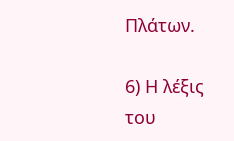Πλάτων.

6) Η λέξις του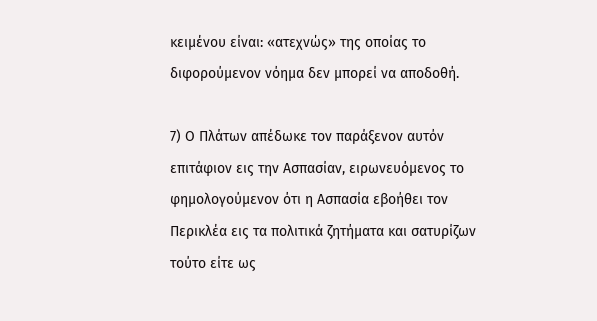κειμένου είναι: «ατεχνώς» της οποίας το διφορούμενον νόημα δεν μπορεί να αποδοθή.

7) Ο Πλάτων απέδωκε τον παράξενον αυτόν επιτάφιον εις την Ασπασίαν, ειρωνευόμενος το φημολογούμενον ότι η Ασπασία εβοήθει τον Περικλέα εις τα πολιτικά ζητήματα και σατυρίζων τούτο είτε ως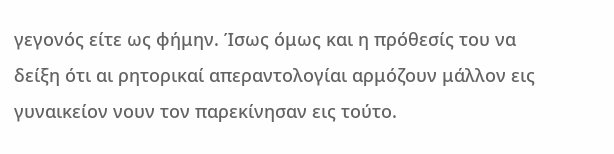γεγονός είτε ως φήμην. Ίσως όμως και η πρόθεσίς του να δείξη ότι αι ρητορικαί απεραντολογίαι αρμόζουν μάλλον εις γυναικείον νουν τον παρεκίνησαν εις τούτο.